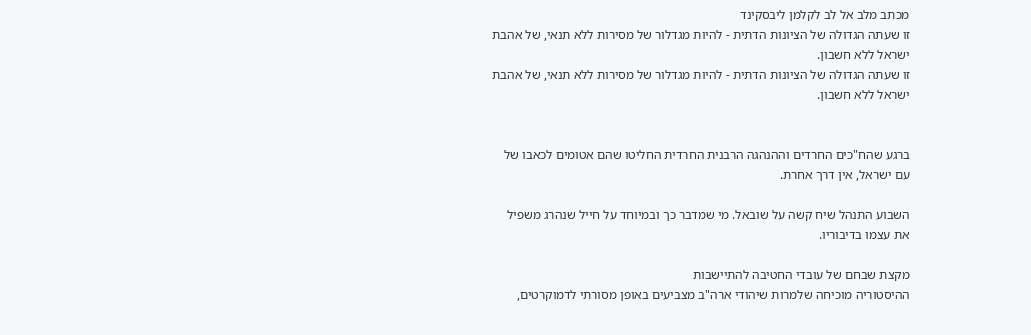מכתב מלב אל לב לקלמן ליבסקינד
זו שעתה הגדולה של הציונות הדתית - להיות מגדלור של מסירות ללא תנאי, של אהבת ישראל ללא חשבון.
זו שעתה הגדולה של הציונות הדתית - להיות מגדלור של מסירות ללא תנאי, של אהבת ישראל ללא חשבון.


ברגע שהח"כים החרדים וההנהגה הרבנית החרדית החליטו שהם אטומים לכאבו של עם ישראל, אין דרך אחרת.

השבוע התנהל שיח קשה על שובאל. מי שמדבר כך ובמיוחד על חייל שנהרג משפיל את עצמו בדיבוריו.

מקצת שבחם של עובדי החטיבה להתיישבות
ההיסטוריה מוכיחה שלמרות שיהודי ארה"ב מצביעים באופן מסורתי לדמוקרטים,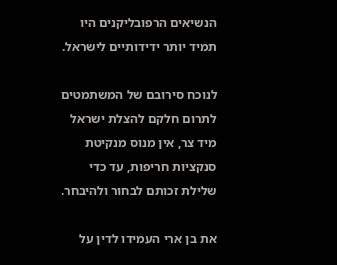הנשיאים הרפובליקנים היו תמיד יותר ידידותיים לישראל.

לנוכח סירובם של המשתמטים לתרום חלקם להצלת ישראל מיד צר, אין מנוס מנקיטת סנקציות חריפות, עד כדי שלילת זכותם לבחור ולהיבחר.

את בן ארי העמידו לדין על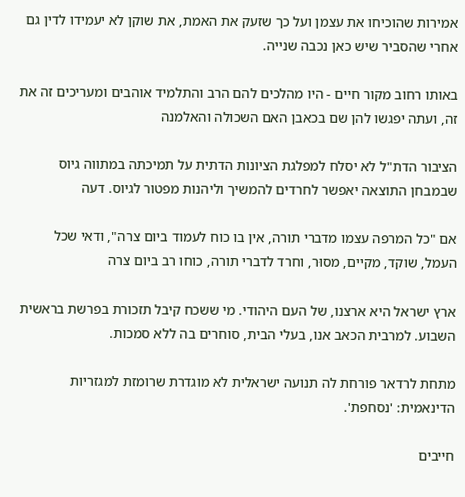אמירות שהוכיחו את עצמן ועל כך שזעק את האמת, את שוקן לא יעמידו לדין גם אחרי שהסביר שיש כאן נכבה שנייה.

באותו רחוב מקור חיים - היו מהלכים להם הרב והתלמיד אוהבים ומעריכים זה את זה, ועתה יפגשו להן שם בכאבן האם השכולה והאלמנה

הציבור הדת"ל לא יסלח למפלגת הציונות הדתית על תמיכתה במתווה גיוס שבמבחן התוצאה יאפשר לחרדים להמשיך וליהנות מפטור לגיוס. דעה

אם "כל המרפה עצמו מדברי תורה, אין בו כוח לעמוד ביום צרה", ודאי שכל העמל, שוקד, מקיים, מסוּר, וחרד לדברי תורה, כוחו רב ביום צרה

ארץ ישראל היא ארצנו, של העם היהודי. מי ששכח קיבל תזכורת בפרשת בראשית השבוע. למרבית הכאב אנו, בעלי הבית, סוחרים בה ללא סמכות.

מתחת לרדאר פורחת לה תנועה ישראלית לא מוגדרת שרומזת למגזריות הדינאמית: 'נסחפת'.

חייבים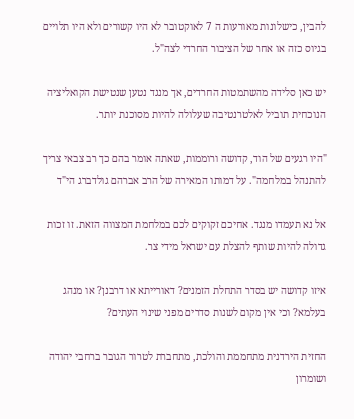להבין, כישלונות מאורעות ה 7 לאוקטובר לא היו קשורים ולא היו תלויים בגיוס כזה או אחר של הציבור החרדי לצה"ל.

יש כאן סלידה מהשתמטות החרדים, אך מנגד נטען שנטישת הקואליציה הנוכחית תוביל לאלטרנטיבה שעלולה להיות מסוכנת יותר.

"היו רגעים של הוד, קדושה ורוממות, שאתה אומר בהם כך רב צבאי צריך להתנהל במלחמה". על דמותו המאירה של הרב אברהם גולדברג הי"ד

אל נא תעמדו מנגד. אחיכם זקוקים לכם במלחמת המצווה הזאת. זו זכות גדולה להיות שותף להצלת עם ישראל מידי צר.

איזו קדושה יש בסדר התחלת הזמנים? דאורייתא או דרבנן? או מנהג בעלמא? וכי אין מקום לשנות סדרים מפני שינוי העתים?

החזית הירדנית מתחממת והולכת, מתחברת לטרור הגובר ברחבי יהודה ושומרון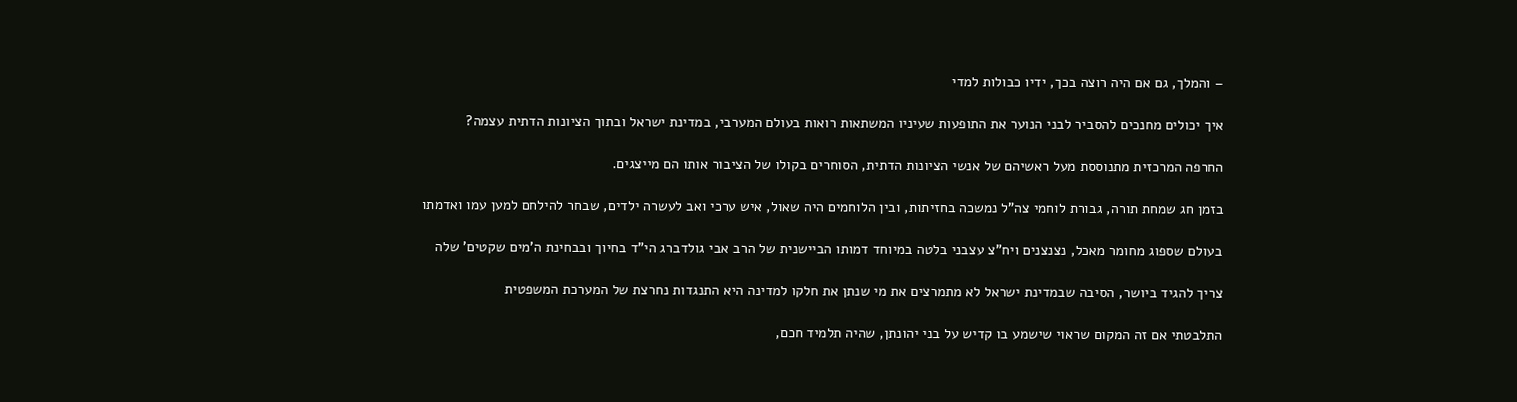– והמלך, גם אם היה רוצה בכך, ידיו כבולות למדי

איך יכולים מחנכים להסביר לבני הנוער את התופעות שעיניו המשתאות רואות בעולם המערבי, במדינת ישראל ובתוך הציונות הדתית עצמה?

החרפה המרכזית מתנוססת מעל ראשיהם של אנשי הציונות הדתית, הסוחרים בקולו של הציבור אותו הם מייצגים.

בזמן חג שמחת תורה, גבורת לוחמי צה"ל נמשכה בחזיתות, ובין הלוחמים היה שאול, איש ערכי ואב לעשרה ילדים, שבחר להילחם למען עמו ואדמתו

בעולם שספוג מחומר מאכל, נצנצנים ויח"צ עצבני בלטה במיוחד דמותו הביישנית של הרב אבי גולדברג הי"ד בחיוך ובבחינת ה'מים שקטים' שלה

צריך להגיד ביושר, הסיבה שבמדינת ישראל לא מתמרצים את מי שנתן את חלקו למדינה היא התנגדות נחרצת של המערכת המשפטית

התלבטתי אם זה המקום שראוי שישמע בו קדיש על בני יהונתן, שהיה תלמיד חכם,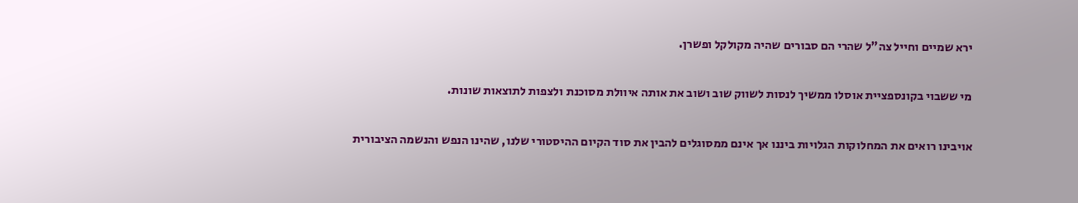ירא שמיים וחייל צה"ל שהרי הם סבורים שהיה מקולקל ופשרן.

מי ששבוי בקונספציית אוסלו ממשיך לנסות לשווק שוב ושוב את אותה איוולת מסוכנת ולצפות לתוצאות שונות.

אויבינו רואים את המחלוקות הגלויות ביננו אך אינם ממסוגלים להבין את סוד הקיום ההיסטורי שלנו, שהינו הנפש והנשמה הציבורית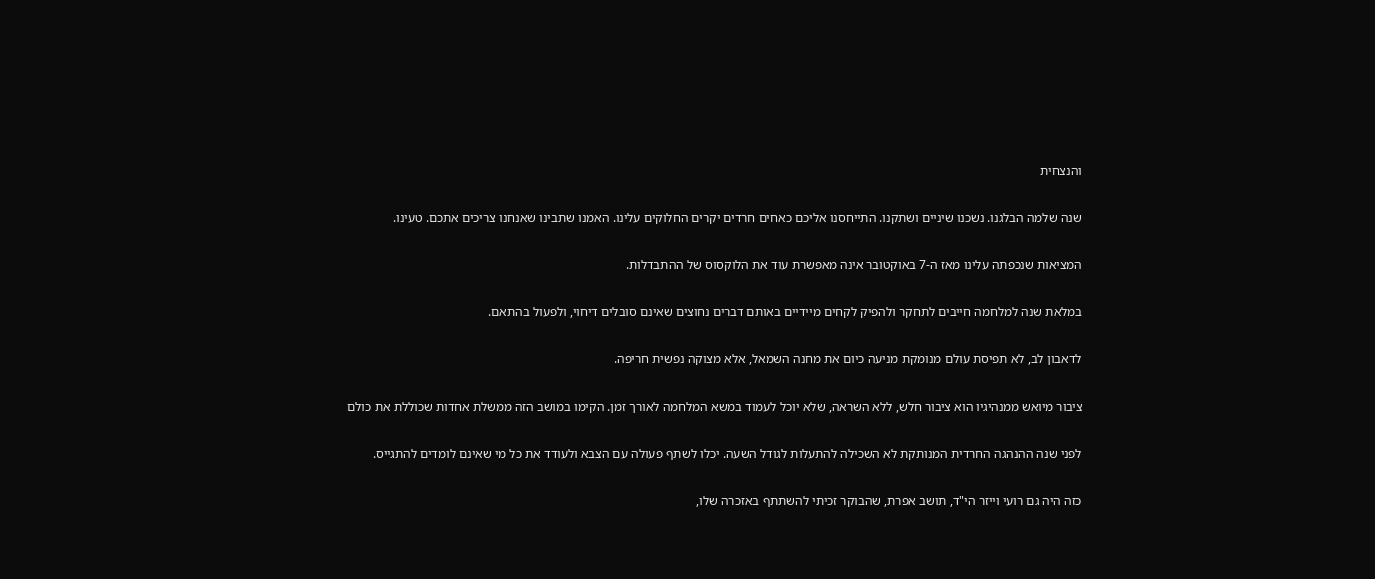והנצחית

שנה שלמה הבלגנו. נשכנו שיניים ושתקנו. התייחסנו אליכם כאחים חרדים יקרים החלוקים עלינו. האמנו שתבינו שאנחנו צריכים אתכם. טעינו.

המציאות שנכפתה עלינו מאז ה-7 באוקטובר אינה מאפשרת עוד את הלוקסוס של ההתבדלות.

במלאת שנה למלחמה חייבים לתחקר ולהפיק לקחים מיידיים באותם דברים נחוצים שאינם סובלים דיחוי, ולפעול בהתאם.

לדאבון לב, לא תפיסת עולם מנומקת מניעה כיום את מחנה השמאל, אלא מצוקה נפשית חריפה.

ציבור מיואש ממנהיגיו הוא ציבור חלש, ללא השראה, שלא יוכל לעמוד במשא המלחמה לאורך זמן. הקימו במושב הזה ממשלת אחדות שכוללת את כולם

לפני שנה ההנהגה החרדית המנותקת לא השכילה להתעלות לגודל השעה. יכלו לשתף פעולה עם הצבא ולעודד את כל מי שאינם לומדים להתגייס.

כזה היה גם רועי וייזר הי"ד, תושב אפרת, שהבוקר זכיתי להשתתף באזכרה שלו,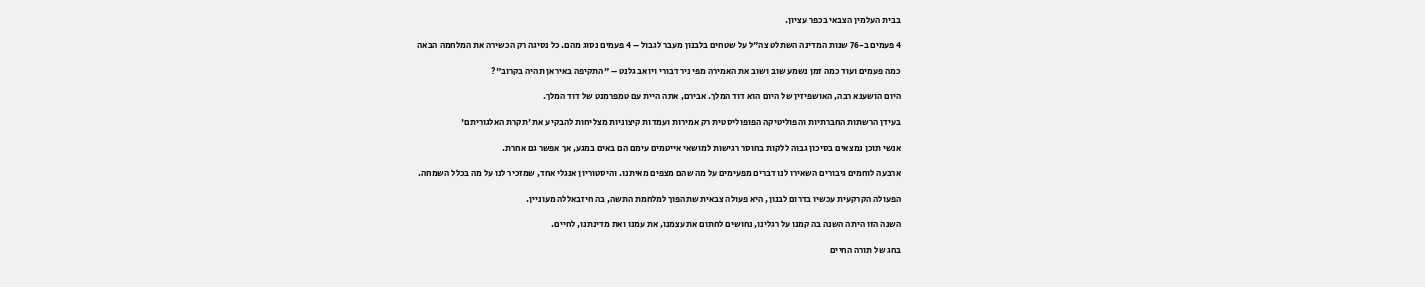בבית העלמין הצבאי בכפר עציון.

4 פעמים ב-76 שנות המדינה השתלט צה"ל על שטחים בלבנון מעבר לגבול – 4 פעמים נסוג מהם. כל נסיגה רק הכשירה את המלחמה הבאה

כמה פעמים ועוד כמה זמן נשמע שוב ושוב את האמירה מפי ניר דבורי ויואב גלנט – "התקיפה באיראן תהיה בקרוב"?

היום הושענא רבה, האושפיזין של היום הוא דוד המלך. אבירם, אתה היית עם טמפרמנט של דוד המלך.

בעידן הרשתות החברתיות והפוליטיקה הפופוליסטית רק אמירות ועמדות קיצוניות מצליחות להבקיע את 'תקרת האלגוריתם'

אנשי תוכן נמצאים בסיכון גבוה ללקות בחוסר רגישות למושאי אייטמים עימם הם באים במגע, אך אפשר גם אחרת.

ארבעה לוחמים גיבורים השאירו לנו דברים מפעימים על מה שהם מצפים מאיתנו. והיסטוריון אנגלי אחד, שמזכיר לנו על מה בכלל השמחה.

הפעולה הקרקעית עכשיו בדרום לבנון, היא פעולה צבאית שתהפוך למלחמת התשה, בה חיזבאללה מעוניין.

השנה הזו היתה השנה בה קמנו על רגלינו, נחושים לחתום את עצמנו, את עמנו ואת מדינתנו, לחיים.

בחג של תורה החיים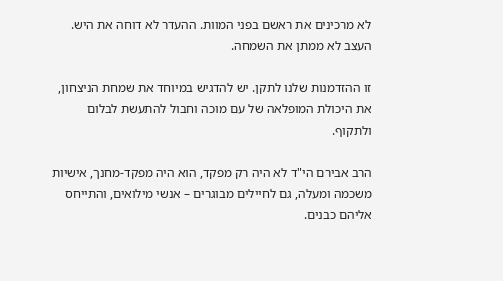לא מרכינים את ראשם בפני המוות. ההעדר לא דוחה את היש. העצב לא ממתן את השמחה.

זו ההזדמנות שלנו לתקן. יש להדגיש במיוחד את שמחת הניצחון, את היכולת המופלאה של עם מוכה וחבול להתעשת לבלום ולתקוף.

הרב אבירם הי"ד לא היה רק מפקד, הוא היה מפקד-מחנך, אישיות משכמה ומעלה, גם לחיילים מבוגרים – אנשי מילואים, והתייחס אליהם כבנים.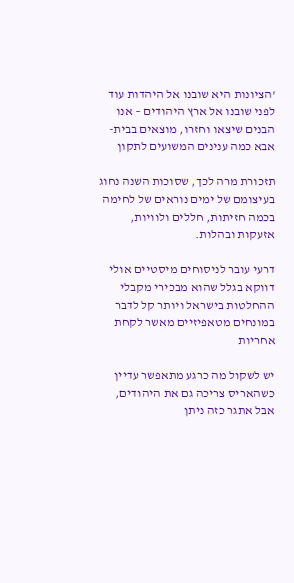'הציונות היא שובנו אל היהדות עוד לפני שובנו אל ארץ היהודים – אנו הבנים שיצאו וחזרו, מוצאים בבית-אבא כמה ענינים המשועים לתקון

תזכורת מרה לכך, שסוכות השנה נחוג בעיצומם של ימים נוראים של לחימה בכמה חזיתות, חללים ולוויות, אזעקות ובהלות.

דרעי עובר לניסוחים מיסטיים אולי דווקא בגלל שהוא מבכירי מקבלי ההחלטות בישראל ויותר קל לדבר במונחים מטאפיזיים מאשר לקחת אחריות

יש לשקול מה כרגע מתאפשר עדיין כשהאריס צריכה גם את היהודים, אבל אתגר כזה ניתן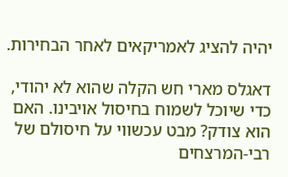יהיה להציג לאמריקאים לאחר הבחירות.

דאגלס מארי חש הקלה שהוא לא יהודי, כדי שיוכל לשמוח בחיסול אויבינו. האם הוא צודק? מבט עכשווי על חיסולם של רבי-המרצחים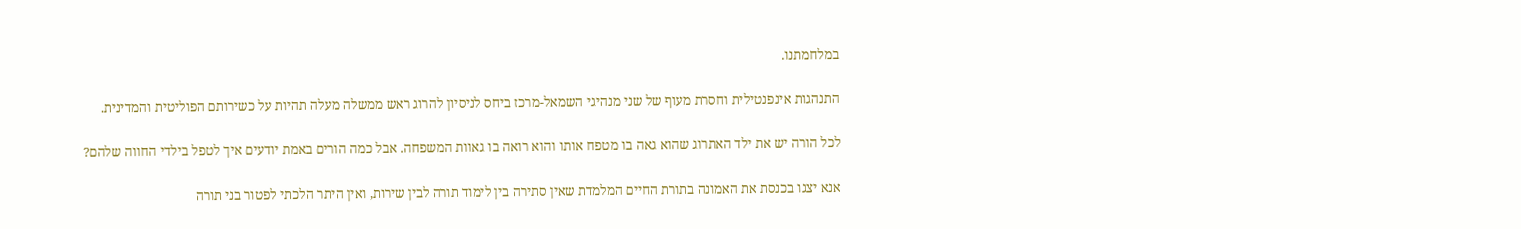במלחמתנו.

התנהגות אינפנטילית וחסרת מעוף של שני מנהיגי השמאל-מרכז ביחס לניסיון להרוג ראש ממשלה מעלה תהיות על כשירותם הפוליטית והמדינית.

לכל הורה יש את ילד האתרוג שהוא גאה בו מטפח אותו והוא רואה בו גאוות המשפחה. אבל כמה הורים באמת יודעים איך לטפל בילדי החווה שלהם?

אנא יצגו בכנסת את האמונה בתורת החיים המלמדת שאין סתירה בין לימוד תורה לבין שירות, ואין היתר הלכתי לפטור בני תורה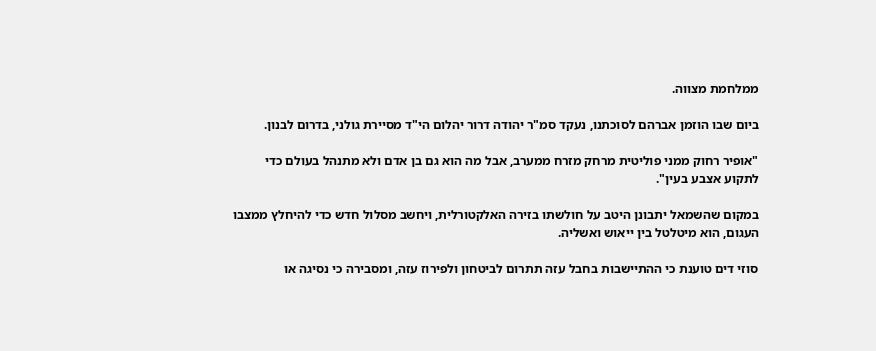ממלחמת מצווה.

ביום שבו הוזמן אברהם לסוכתנו, נעקד סמ"ר יהודה דרור יהלום הי"ד מסיירת גולני, בדרום לבנון.

"אופיר רחוק ממני פוליטית מרחק מזרח ממערב, אבל מה הוא גם בן אדם ולא מתנהל בעולם כדי לתקוע אצבע בעין".

במקום שהשמאל יתבונן היטב על חולשתו בזירה האלקטורלית, ויחשב מסלול חדש כדי להיחלץ ממצבו העגום, הוא מיטלטל בין ייאוש ואשליה.

סוזי דים טוענת כי ההתיישבות בחבל עזה תתרום לביטחון ולפירוז עזה, ומסבירה כי נסיגה או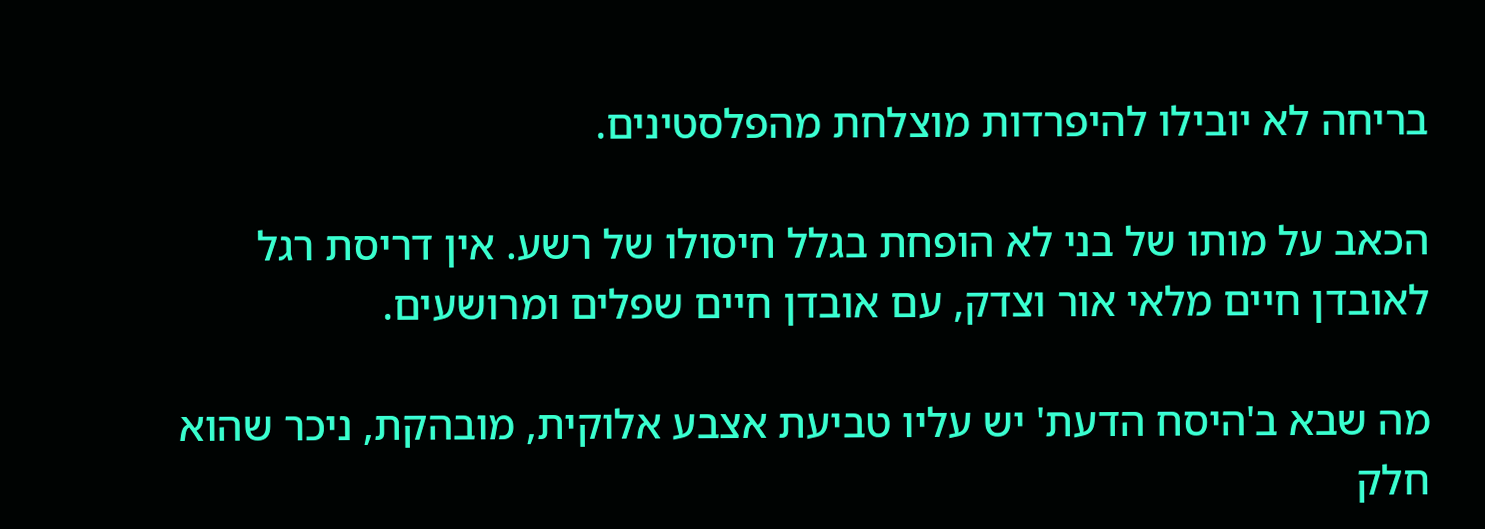בריחה לא יובילו להיפרדות מוצלחת מהפלסטינים.

הכאב על מותו של בני לא הופחת בגלל חיסולו של רשע. אין דריסת רגל לאובדן חיים מלאי אור וצדק, עם אובדן חיים שפלים ומרושעים.

מה שבא ב'היסח הדעת' יש עליו טביעת אצבע אלוקית, מובהקת, ניכר שהוא חלק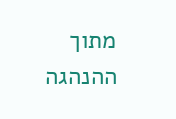מתוך ההנהגה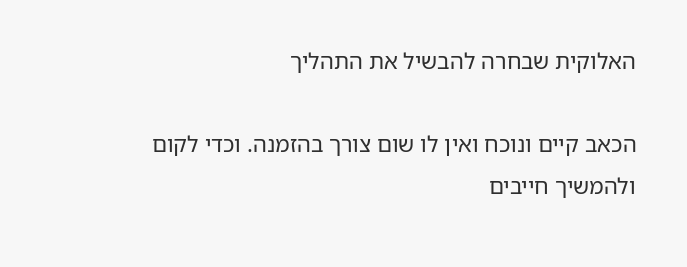האלוקית שבחרה להבשיל את התהליך

הכאב קיים ונוכח ואין לו שום צורך בהזמנה. וכדי לקום ולהמשיך חייבים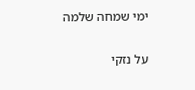ימי שמחה שלמה

על נזקי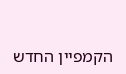הקמפיין החדש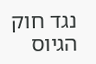נגד חוק הגיוס